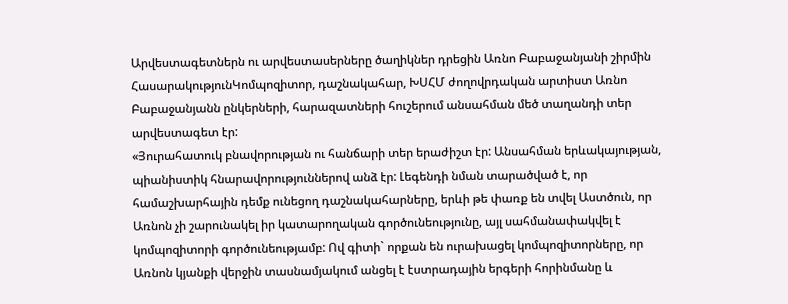Արվեստագետներն ու արվեստասերները ծաղիկներ դրեցին Առնո Բաբաջանյանի շիրմին
ՀասարակությունԿոմպոզիտոր, դաշնակահար, ԽՍՀՄ ժողովրդական արտիստ Առնո Բաբաջանյանն ընկերների, հարազատների հուշերում անսահման մեծ տաղանդի տեր արվեստագետ էր:
«Յուրահատուկ բնավորության ու հանճարի տեր երաժիշտ էր: Անսահման երևակայության, պիանիստիկ հնարավորություններով անձ էր: Լեգենդի նման տարածված է, որ համաշխարհային դեմք ունեցող դաշնակահարները, երևի թե փառք են տվել Աստծուն, որ Առնոն չի շարունակել իր կատարողական գործունեությունը, այլ սահմանափակվել է կոմպոզիտորի գործունեությամբ: Ով գիտի` որքան են ուրախացել կոմպոզիտորները, որ Առնոն կյանքի վերջին տասնամյակում անցել է էստրադային երգերի հորինմանը և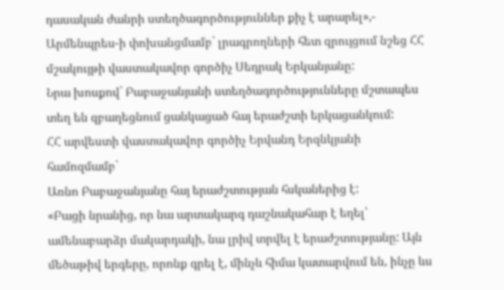դասական ժանրի ստեղծագործություններ քիչ է արարել»,- Արմենպրես-ի փոխանցմամբ` լրագրողների հետ զրույցում նշեց ՀՀ մշակույթի վաստակավոր գործիչ Սեդրակ Երկանյանը:
Նրա խոսքով` Բաբաջանյանի ստեղծագործությունները մշտապես տեղ են զբաղեցնում ցանկացած հայ երաժշտի երկացանկում:
ՀՀ արվեստի վաստակավոր գործիչ Երվանդ Երզնկյանի համոզմամբ`
Առնո Բաբաջանյանը հայ երաժշտության հսկաներից է:
«Բացի նրանից, որ նա արտակարգ դաշնակահար է եղել՝ ամենաբարձր մակարդակի, նա լրիվ տրվել է երաժշտությանը: Այն մեծաթիվ երգերը, որոնք գրել է, մինչև հիմա կատարվում են, ինչը ևս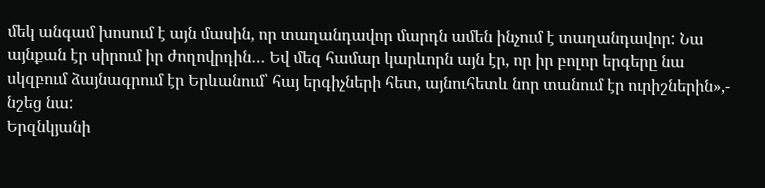մեկ անգամ խոսում է այն մասին, որ տաղանդավոր մարդն ամեն ինչում է տաղանդավոր: Նա այնքան էր սիրում իր ժողովրդին… Եվ մեզ համար կարևորն այն էր, որ իր բոլոր երգերը նա սկզբում ձայնագրում էր Երևանում՝ հայ երգիչների հետ, այնուհետև նոր տանում էր ուրիշներին»,- նշեց նա:
Երզնկյանի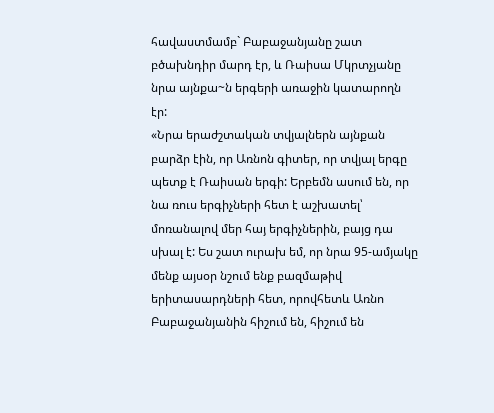հավաստմամբ` Բաբաջանյանը շատ բծախնդիր մարդ էր, և Ռաիսա Մկրտչյանը նրա այնքա~ն երգերի առաջին կատարողն էր:
«Նրա երաժշտական տվյալներն այնքան բարձր էին, որ Առնոն գիտեր, որ տվյալ երգը պետք է Ռաիսան երգի: Երբեմն ասում են, որ նա ռուս երգիչների հետ է աշխատել՝ մոռանալով մեր հայ երգիչներին, բայց դա սխալ է: Ես շատ ուրախ եմ, որ նրա 95-ամյակը մենք այսօր նշում ենք բազմաթիվ երիտասարդների հետ, որովհետև Առնո Բաբաջանյանին հիշում են, հիշում են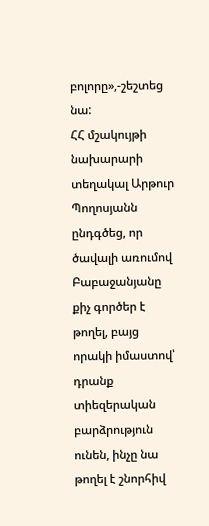բոլորը»,-շեշտեց նա:
ՀՀ մշակույթի նախարարի տեղակալ Արթուր Պողոսյանն ընդգծեց, որ ծավալի առումով Բաբաջանյանը քիչ գործեր է թողել, բայց որակի իմաստով՝ դրանք տիեզերական բարձրություն ունեն, ինչը նա թողել է շնորհիվ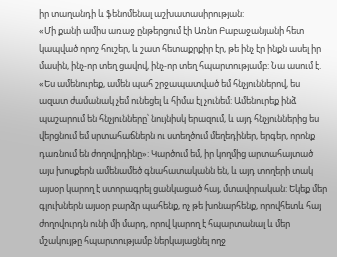իր տաղանդի և ֆենոմենալ աշխատասիրության:
«Մի քանի ամիս առաջ ընթերցում էի Առնո Բաբաջանյանի հետ կապված որոշ հուշեր, և շատ հետաքրքիր էր, թե ինչ էր ինքն ասել իր մասին, ինչ-որ տեղ ցավով, ինչ-որ տեղ հպարտությամբ: Նա ասում է. «Ես ամենուրեք, ամեն պահ շրջապատված եմ հնչյուններով, ես ազատ ժամանակ չեմ ունեցել և հիմա էլ չունեմ: Ամենուրեք ինձ պաշարում են հնչյունները՝ նույնիսկ երազում, և այդ հնչյուններից ես վերցնում եմ սրտահաճներն ու ստեղծում մեղեդիներ, երգեր, որոնք դառնում են ժողովրդինը»: Կարծում եմ, իր կողմից արտահայտած այս խոսքերն ամենամեծ գնահատականն են, և այդ տողերի տակ այսօր կարող է ստորագրել ցանկացած հայ, մտավորական: Եկեք մեր գլուխներն այսօր բարձր պահենք, ոչ թե խոնարհենք, որովհետև հայ ժողովուրդն ունի մի մարդ, որով կարող է հպարտանալ և մեր մշակույթը հպարտությամբ ներկայացնել ողջ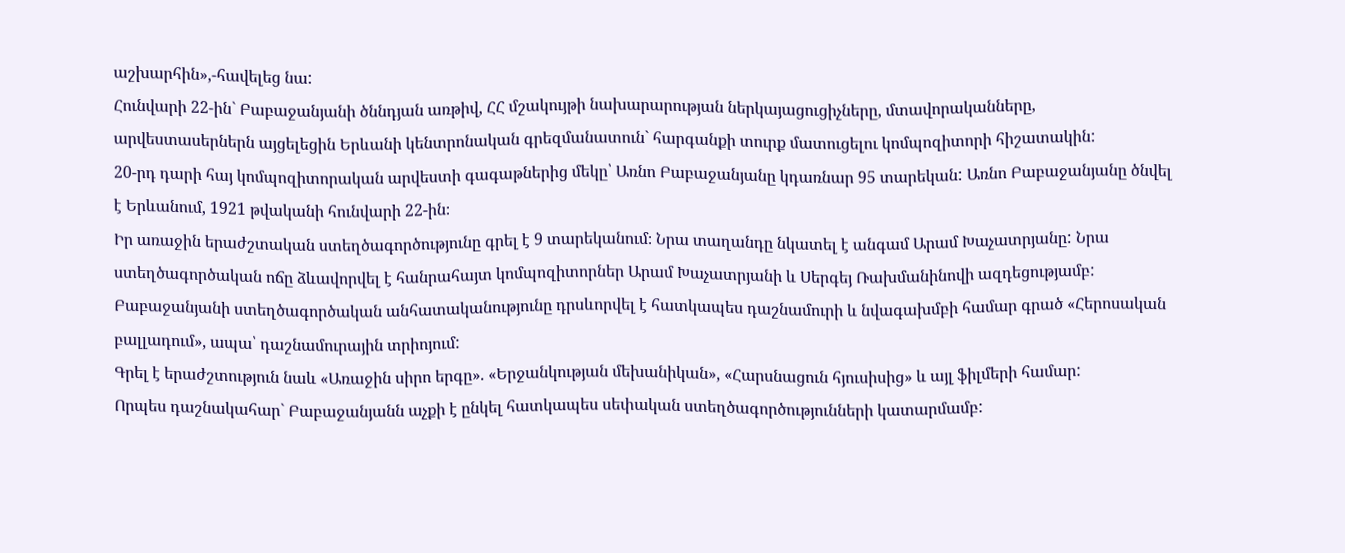աշխարհին»,-հավելեց նա:
Հունվարի 22-ին` Բաբաջանյանի ծննդյան առթիվ, ՀՀ մշակույթի նախարարության ներկայացուցիչները, մտավորականները, արվեստասերներն այցելեցին Երևանի կենտրոնական գրեզմանատուն` հարգանքի տուրք մատուցելու կոմպոզիտորի հիշատակին:
20-րդ դարի հայ կոմպոզիտորական արվեստի գագաթներից մեկը՝ Առնո Բաբաջանյանը կդառնար 95 տարեկան: Առնո Բաբաջանյանը ծնվել է Երևանում, 1921 թվականի հունվարի 22-ին։
Իր առաջին երաժշտական ստեղծագործությունը գրել է 9 տարեկանում։ Նրա տաղանդը նկատել է անգամ Արամ Խաչատրյանը: Նրա ստեղծագործական ոճը ձևավորվել է հանրահայտ կոմպոզիտորներ Արամ Խաչատրյանի և Սերգեյ Ռախմանինովի ազդեցությամբ:
Բաբաջանյանի ստեղծագործական անհատականությունը դրսևորվել է հատկապես դաշնամուրի և նվագախմբի համար գրած «Հերոսական բալլադում», ապա՝ դաշնամուրային տրիոյում:
Գրել է երաժշտություն նաև «Առաջին սիրո երգը». «Երջանկության մեխանիկան», «Հարսնացուն հյուսիսից» և այլ ֆիլմերի համար:
Որպես դաշնակահար` Բաբաջանյանն աչքի է ընկել հատկապես սեփական ստեղծագործությունների կատարմամբ: